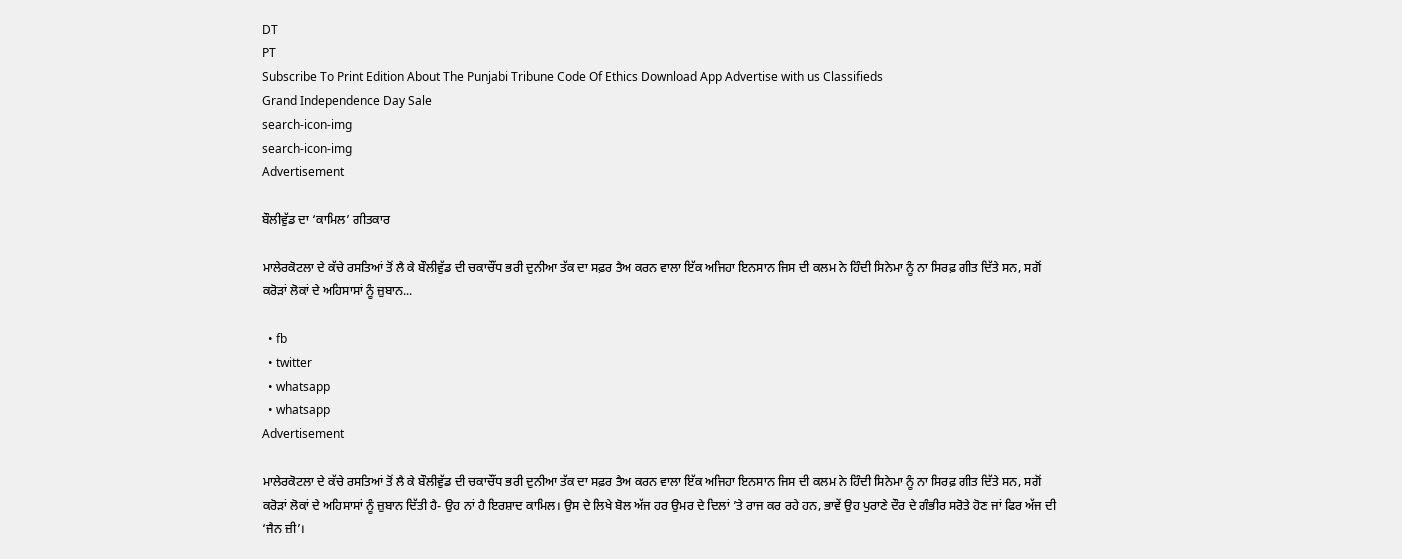DT
PT
Subscribe To Print Edition About The Punjabi Tribune Code Of Ethics Download App Advertise with us Classifieds
Grand Independence Day Sale
search-icon-img
search-icon-img
Advertisement

ਬੌਲੀਵੁੱਡ ਦਾ ‘ਕਾਮਿਲ’ ਗੀਤਕਾਰ

ਮਾਲੇਰਕੋਟਲਾ ਦੇ ਕੱਚੇ ਰਸਤਿਆਂ ਤੋਂ ਲੈ ਕੇ ਬੌਲੀਵੁੱਡ ਦੀ ਚਕਾਚੌਂਧ ਭਰੀ ਦੁਨੀਆ ਤੱਕ ਦਾ ਸਫ਼ਰ ਤੈਅ ਕਰਨ ਵਾਲਾ ਇੱਕ ਅਜਿਹਾ ਇਨਸਾਨ ਜਿਸ ਦੀ ਕਲਮ ਨੇ ਹਿੰਦੀ ਸਿਨੇਮਾ ਨੂੰ ਨਾ ਸਿਰਫ਼ ਗੀਤ ਦਿੱਤੇ ਸਨ, ਸਗੋਂ ਕਰੋੜਾਂ ਲੋਕਾਂ ਦੇ ਅਹਿਸਾਸਾਂ ਨੂੰ ਜ਼ੁਬਾਨ...

  • fb
  • twitter
  • whatsapp
  • whatsapp
Advertisement

ਮਾਲੇਰਕੋਟਲਾ ਦੇ ਕੱਚੇ ਰਸਤਿਆਂ ਤੋਂ ਲੈ ਕੇ ਬੌਲੀਵੁੱਡ ਦੀ ਚਕਾਚੌਂਧ ਭਰੀ ਦੁਨੀਆ ਤੱਕ ਦਾ ਸਫ਼ਰ ਤੈਅ ਕਰਨ ਵਾਲਾ ਇੱਕ ਅਜਿਹਾ ਇਨਸਾਨ ਜਿਸ ਦੀ ਕਲਮ ਨੇ ਹਿੰਦੀ ਸਿਨੇਮਾ ਨੂੰ ਨਾ ਸਿਰਫ਼ ਗੀਤ ਦਿੱਤੇ ਸਨ, ਸਗੋਂ ਕਰੋੜਾਂ ਲੋਕਾਂ ਦੇ ਅਹਿਸਾਸਾਂ ਨੂੰ ਜ਼ੁਬਾਨ ਦਿੱਤੀ ਹੈ- ਉਹ ਨਾਂ ਹੈ ਇਰਸ਼ਾਦ ਕਾਮਿਲ। ਉਸ ਦੇ ਲਿਖੇ ਬੋਲ ਅੱਜ ਹਰ ਉਮਰ ਦੇ ਦਿਲਾਂ ’ਤੇ ਰਾਜ ਕਰ ਰਹੇ ਹਨ, ਭਾਵੇਂ ਉਹ ਪੁਰਾਣੇ ਦੌਰ ਦੇ ਗੰਭੀਰ ਸਰੋਤੇ ਹੋਣ ਜਾਂ ਫਿਰ ਅੱਜ ਦੀ ‘ਜੈਨ ਜ਼ੀ’।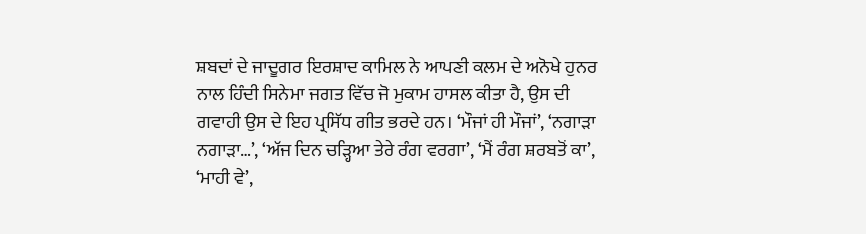ਸ਼ਬਦਾਂ ਦੇ ਜਾਦੂਗਰ ਇਰਸ਼ਾਦ ਕਾਮਿਲ ਨੇ ਆਪਣੀ ਕਲਮ ਦੇ ਅਨੋਖੇ ਹੁਨਰ ਨਾਲ ਹਿੰਦੀ ਸਿਨੇਮਾ ਜਗਤ ਵਿੱਚ ਜੋ ਮੁਕਾਮ ਹਾਸਲ ਕੀਤਾ ਹੈ, ਉਸ ਦੀ ਗਵਾਹੀ ਉਸ ਦੇ ਇਹ ਪ੍ਰਸਿੱਧ ਗੀਤ ਭਰਦੇ ਹਨ। ‘ਮੌਜਾਂ ਹੀ ਮੌਜਾਂ’, ‘ਨਗਾੜਾ ਨਗਾੜਾ…’, ‘ਅੱਜ ਦਿਨ ਚੜ੍ਹਿਆ ਤੇਰੇ ਰੰਗ ਵਰਗਾ’, ‘ਮੈਂ ਰੰਗ ਸ਼ਰਬਤੋਂ ਕਾ’, ‘ਮਾਹੀ ਵੇ’,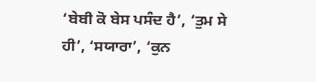‘ਬੇਬੀ ਕੋ ਬੇਸ ਪਸੰਦ ਹੈ’, ‘ਤੁਮ ਸੇ ਹੀ’, ‘ਸਯਾਰਾ’, ‘ਕੁਨ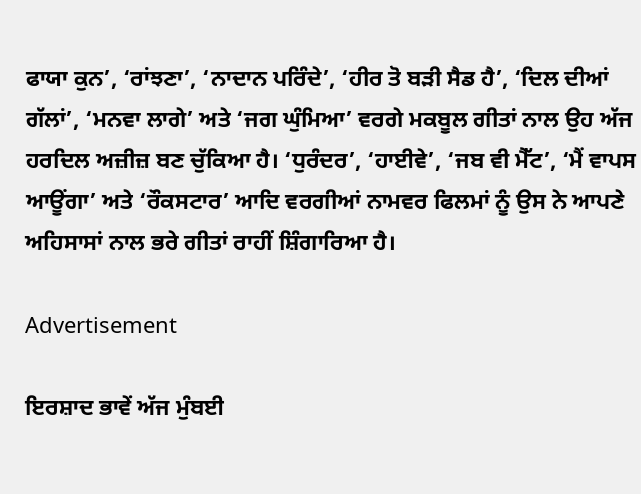ਫਾਯਾ ਕੁਨ’, ‘ਰਾਂਝਣਾ’, ‘ਨਾਦਾਨ ਪਰਿੰਦੇ’, ‘ਹੀਰ ਤੋ ਬੜੀ ਸੈਡ ਹੈ’, ‘ਦਿਲ ਦੀਆਂ ਗੱਲਾਂ’, ‘ਮਨਵਾ ਲਾਗੇ’ ਅਤੇ ‘ਜਗ ਘੁੰਮਿਆ’ ਵਰਗੇ ਮਕਬੂਲ ਗੀਤਾਂ ਨਾਲ ਉਹ ਅੱਜ ਹਰਦਿਲ ਅਜ਼ੀਜ਼ ਬਣ ਚੁੱਕਿਆ ਹੈ। ‘ਧੁਰੰਦਰ’, ‘ਹਾਈਵੇ’, ‘ਜਬ ਵੀ ਮੈੱਟ’, ‘ਮੈਂ ਵਾਪਸ ਆਊਂਗਾ’ ਅਤੇ ‘ਰੌਕਸਟਾਰ’ ਆਦਿ ਵਰਗੀਆਂ ਨਾਮਵਰ ਫਿਲਮਾਂ ਨੂੰ ਉਸ ਨੇ ਆਪਣੇ ਅਹਿਸਾਸਾਂ ਨਾਲ ਭਰੇ ਗੀਤਾਂ ਰਾਹੀਂ ਸ਼ਿੰਗਾਰਿਆ ਹੈ।

Advertisement

ਇਰਸ਼ਾਦ ਭਾਵੇਂ ਅੱਜ ਮੁੰਬਈ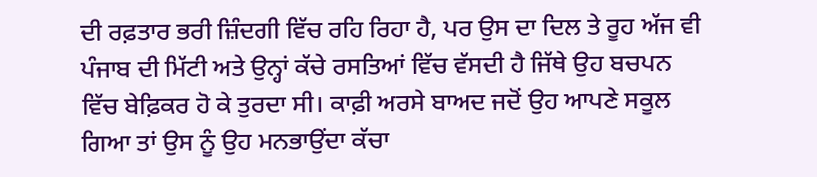ਦੀ ਰਫ਼ਤਾਰ ਭਰੀ ਜ਼ਿੰਦਗੀ ਵਿੱਚ ਰਹਿ ਰਿਹਾ ਹੈ, ਪਰ ਉਸ ਦਾ ਦਿਲ ਤੇ ਰੂਹ ਅੱਜ ਵੀ ਪੰਜਾਬ ਦੀ ਮਿੱਟੀ ਅਤੇ ਉਨ੍ਹਾਂ ਕੱਚੇ ਰਸਤਿਆਂ ਵਿੱਚ ਵੱਸਦੀ ਹੈ ਜਿੱਥੇ ਉਹ ਬਚਪਨ ਵਿੱਚ ਬੇਫ਼ਿਕਰ ਹੋ ਕੇ ਤੁਰਦਾ ਸੀ। ਕਾਫ਼ੀ ਅਰਸੇ ਬਾਅਦ ਜਦੋਂ ਉਹ ਆਪਣੇ ਸਕੂਲ ਗਿਆ ਤਾਂ ਉਸ ਨੂੰ ਉਹ ਮਨਭਾਉਂਦਾ ਕੱਚਾ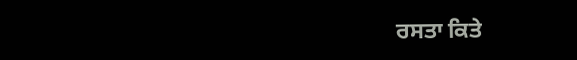ਰਸਤਾ ਕਿਤੇ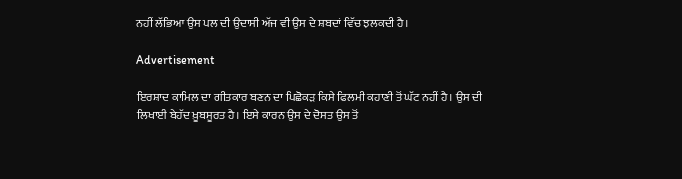ਨਹੀਂ ਲੱਭਿਆ ਉਸ ਪਲ ਦੀ ਉਦਾਸੀ ਅੱਜ ਵੀ ਉਸ ਦੇ ਸ਼ਬਦਾਂ ਵਿੱਚ ਝਲਕਦੀ ਹੈ।

Advertisement

ਇਰਸ਼ਾਦ ਕਾਮਿਲ ਦਾ ਗੀਤਕਾਰ ਬਣਨ ਦਾ ਪਿਛੋਕੜ ਕਿਸੇ ਫਿਲਮੀ ਕਹਾਣੀ ਤੋਂ ਘੱਟ ਨਹੀਂ ਹੈ। ਉਸ ਦੀ ਲਿਖਾਈ ਬੇਹੱਦ ਖ਼ੂਬਸੂਰਤ ਹੈ। ਇਸੇ ਕਾਰਨ ਉਸ ਦੇ ਦੋਸਤ ਉਸ ਤੋਂ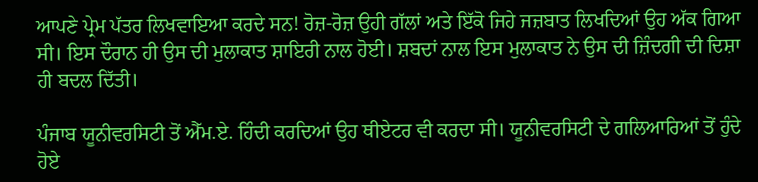ਆਪਣੇ ਪ੍ਰੇਮ ਪੱਤਰ ਲਿਖਵਾਇਆ ਕਰਦੇ ਸਨ! ਰੋਜ਼-ਰੋਜ਼ ਉਹੀ ਗੱਲਾਂ ਅਤੇ ਇੱਕੋ ਜਿਹੇ ਜਜ਼ਬਾਤ ਲਿਖਦਿਆਂ ਉਹ ਅੱਕ ਗਿਆ ਸੀ। ਇਸ ਦੌਰਾਨ ਹੀ ਉਸ ਦੀ ਮੁਲਾਕਾਤ ਸ਼ਾਇਰੀ ਨਾਲ ਹੋਈ। ਸ਼ਬਦਾਂ ਨਾਲ ਇਸ ਮੁਲਾਕਾਤ ਨੇ ਉਸ ਦੀ ਜ਼ਿੰਦਗੀ ਦੀ ਦਿਸ਼ਾ ਹੀ ਬਦਲ ਦਿੱਤੀ।

ਪੰਜਾਬ ਯੂਨੀਵਰਸਿਟੀ ਤੋਂ ਐੱਮ.ਏ. ਹਿੰਦੀ ਕਰਦਿਆਂ ਉਹ ਥੀਏਟਰ ਵੀ ਕਰਦਾ ਸੀ। ਯੂਨੀਵਰਸਿਟੀ ਦੇ ਗਲਿਆਰਿਆਂ ਤੋਂ ਹੁੰਦੇ ਹੋਏ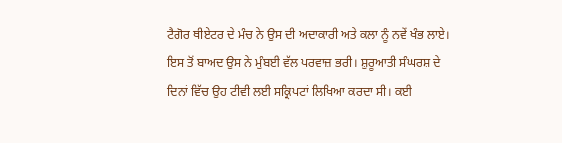ਟੈਗੋਰ ਥੀਏਟਰ ਦੇ ਮੰਚ ਨੇ ਉਸ ਦੀ ਅਦਾਕਾਰੀ ਅਤੇ ਕਲਾ ਨੂੰ ਨਵੇਂ ਖੰਭ ਲਾਏ। ਇਸ ਤੋਂ ਬਾਅਦ ਉਸ ਨੇ ਮੁੰਬਈ ਵੱਲ ਪਰਵਾਜ਼ ਭਰੀ। ਸ਼ੁਰੂਆਤੀ ਸੰਘਰਸ਼ ਦੇ ਦਿਨਾਂ ਵਿੱਚ ਉਹ ਟੀਵੀ ਲਈ ਸਕ੍ਰਿਪਟਾਂ ਲਿਖਿਆ ਕਰਦਾ ਸੀ। ਕਈ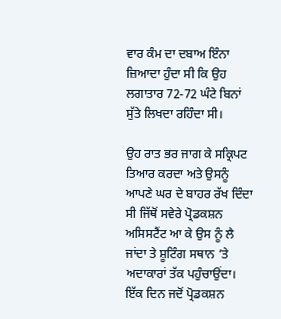ਵਾਰ ਕੰਮ ਦਾ ਦਬਾਅ ਇੰਨਾ ਜ਼ਿਆਦਾ ਹੁੰਦਾ ਸੀ ਕਿ ਉਹ ਲਗਾਤਾਰ 72-72 ਘੰਟੇ ਬਿਨਾਂ ਸੁੱਤੇ ਲਿਖਦਾ ਰਹਿੰਦਾ ਸੀ।

ਉਹ ਰਾਤ ਭਰ ਜਾਗ ਕੇ ਸਕ੍ਰਿਪਟ ਤਿਆਰ ਕਰਦਾ ਅਤੇ ਉਸਨੂੰ ਆਪਣੇ ਘਰ ਦੇ ਬਾਹਰ ਰੱਖ ਦਿੰਦਾ ਸੀ ਜਿੱਥੋਂ ਸਵੇਰੇ ਪ੍ਰੋਡਕਸ਼ਨ ਅਸਿਸਟੈਂਟ ਆ ਕੇ ਉਸ ਨੂੰ ਲੈ ਜਾਂਦਾ ਤੇ ਸ਼ੂਟਿੰਗ ਸਥਾਨ ’ਤੇ ਅਦਾਕਾਰਾਂ ਤੱਕ ਪਹੁੰਚਾਉਂਦਾ। ਇੱਕ ਦਿਨ ਜਦੋਂ ਪ੍ਰੋਡਕਸ਼ਨ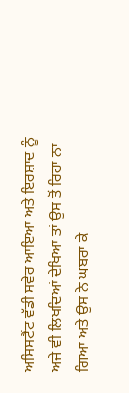ਅਸਿਸਟੈਂਟ ਵੱਡੀ ਸਵੇਰ ਆਇਆ ਅਤੇ ਇਰਸ਼ਾਦ ਨੂੰ ਅਜੇ ਵੀ ਲਿਖਦਿਆਂ ਦੇਖਿਆ ਤਾਂ ਉਸ ਤੋਂ ਰਿਹਾ ਨਾ ਗਿਆ ਅਤੇ ਉਸ ਨੇ ਘਬਰਾ ਕੇ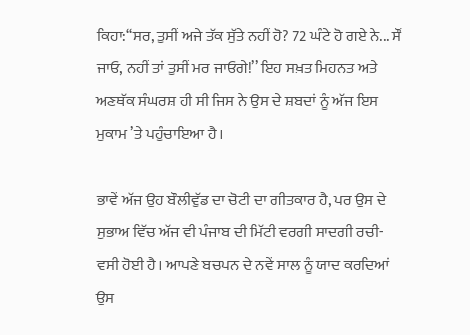ਕਿਹਾ:‘‘ਸਰ, ਤੁਸੀਂ ਅਜੇ ਤੱਕ ਸੁੱਤੇ ਨਹੀਂ ਹੋ? 72 ਘੰਟੇ ਹੋ ਗਏ ਨੇ... ਸੌਂ ਜਾਓ, ਨਹੀਂ ਤਾਂ ਤੁਸੀਂ ਮਰ ਜਾਓਗੇ!’’ ਇਹ ਸਖ਼ਤ ਮਿਹਨਤ ਅਤੇ ਅਣਥੱਕ ਸੰਘਰਸ਼ ਹੀ ਸੀ ਜਿਸ ਨੇ ਉਸ ਦੇ ਸ਼ਬਦਾਂ ਨੂੰ ਅੱਜ ਇਸ ਮੁਕਾਮ ’ਤੇ ਪਹੁੰਚਾਇਆ ਹੈ।

ਭਾਵੇਂ ਅੱਜ ਉਹ ਬੌਲੀਵੁੱਡ ਦਾ ਚੋਟੀ ਦਾ ਗੀਤਕਾਰ ਹੈ, ਪਰ ਉਸ ਦੇ ਸੁਭਾਅ ਵਿੱਚ ਅੱਜ ਵੀ ਪੰਜਾਬ ਦੀ ਮਿੱਟੀ ਵਰਗੀ ਸਾਦਗੀ ਰਚੀ-ਵਸੀ ਹੋਈ ਹੈ। ਆਪਣੇ ਬਚਪਨ ਦੇ ਨਵੇਂ ਸਾਲ ਨੂੰ ਯਾਦ ਕਰਦਿਆਂ ਉਸ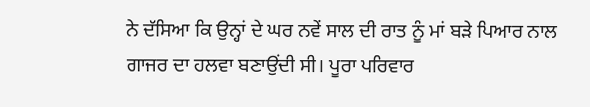ਨੇ ਦੱਸਿਆ ਕਿ ਉਨ੍ਹਾਂ ਦੇ ਘਰ ਨਵੇਂ ਸਾਲ ਦੀ ਰਾਤ ਨੂੰ ਮਾਂ ਬੜੇ ਪਿਆਰ ਨਾਲ ਗਾਜਰ ਦਾ ਹਲਵਾ ਬਣਾਉਂਦੀ ਸੀ। ਪੂਰਾ ਪਰਿਵਾਰ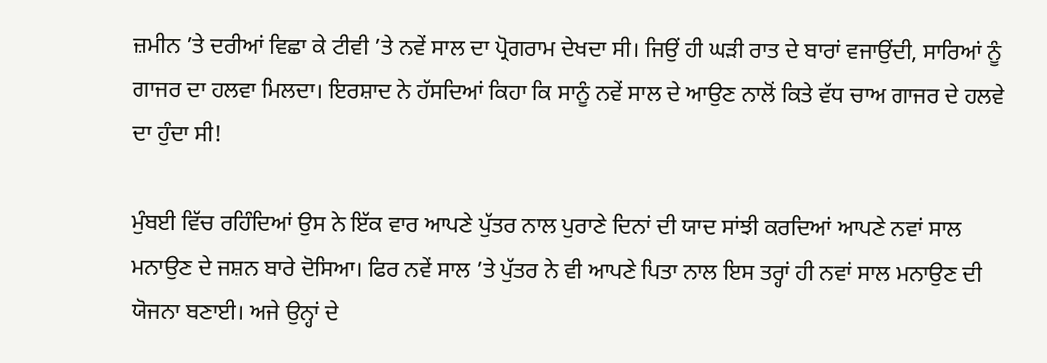ਜ਼ਮੀਨ ’ਤੇ ਦਰੀਆਂ ਵਿਛਾ ਕੇ ਟੀਵੀ ’ਤੇ ਨਵੇਂ ਸਾਲ ਦਾ ਪ੍ਰੋਗਰਾਮ ਦੇਖਦਾ ਸੀ। ਜਿਉਂ ਹੀ ਘੜੀ ਰਾਤ ਦੇ ਬਾਰਾਂ ਵਜਾਉਂਦੀ, ਸਾਰਿਆਂ ਨੂੰ ਗਾਜਰ ਦਾ ਹਲਵਾ ਮਿਲਦਾ। ਇਰਸ਼ਾਦ ਨੇ ਹੱਸਦਿਆਂ ਕਿਹਾ ਕਿ ਸਾਨੂੰ ਨਵੇਂ ਸਾਲ ਦੇ ਆਉਣ ਨਾਲੋਂ ਕਿਤੇ ਵੱਧ ਚਾਅ ਗਾਜਰ ਦੇ ਹਲਵੇ ਦਾ ਹੁੰਦਾ ਸੀ!

ਮੁੰਬਈ ਵਿੱਚ ਰਹਿੰਦਿਆਂ ਉਸ ਨੇ ਇੱਕ ਵਾਰ ਆਪਣੇ ਪੁੱਤਰ ਨਾਲ ਪੁਰਾਣੇ ਦਿਨਾਂ ਦੀ ਯਾਦ ਸਾਂਝੀ ਕਰਦਿਆਂ ਆਪਣੇ ਨਵਾਂ ਸਾਲ ਮਨਾਉਣ ਦੇ ਜਸ਼ਨ ਬਾਰੇ ਦੋਸਿਆ। ਫਿਰ ਨਵੇਂ ਸਾਲ ’ਤੇ ਪੁੱਤਰ ਨੇ ਵੀ ਆਪਣੇ ਪਿਤਾ ਨਾਲ ਇਸ ਤਰ੍ਹਾਂ ਹੀ ਨਵਾਂ ਸਾਲ ਮਨਾਉਣ ਦੀ ਯੋਜਨਾ ਬਣਾਈ। ਅਜੇ ਉਨ੍ਹਾਂ ਦੇ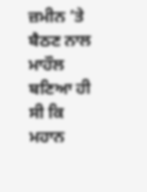ਜ਼ਮੀਨ ’ਤੇ ਬੈਠਣ ਨਾਲ ਮਾਹੌਲ ਬਣਿਆ ਹੀ ਸੀ ਕਿ ਮਹਾਨ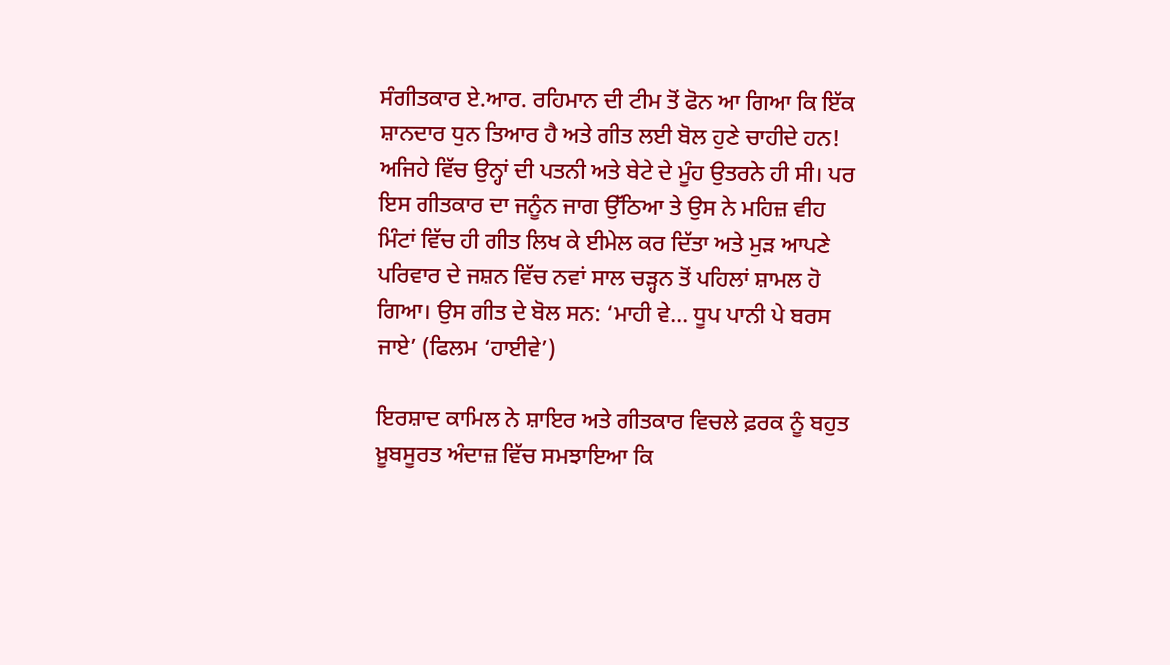ਸੰਗੀਤਕਾਰ ਏ.ਆਰ. ਰਹਿਮਾਨ ਦੀ ਟੀਮ ਤੋਂ ਫੋਨ ਆ ਗਿਆ ਕਿ ਇੱਕ ਸ਼ਾਨਦਾਰ ਧੁਨ ਤਿਆਰ ਹੈ ਅਤੇ ਗੀਤ ਲਈ ਬੋਲ ਹੁਣੇ ਚਾਹੀਦੇ ਹਨ! ਅਜਿਹੇ ਵਿੱਚ ਉਨ੍ਹਾਂ ਦੀ ਪਤਨੀ ਅਤੇ ਬੇਟੇ ਦੇ ਮੂੰਹ ਉਤਰਨੇ ਹੀ ਸੀ। ਪਰ ਇਸ ਗੀਤਕਾਰ ਦਾ ਜਨੂੰਨ ਜਾਗ ਉੱਠਿਆ ਤੇ ਉਸ ਨੇ ਮਹਿਜ਼ ਵੀਹ ਮਿੰਟਾਂ ਵਿੱਚ ਹੀ ਗੀਤ ਲਿਖ ਕੇ ਈਮੇਲ ਕਰ ਦਿੱਤਾ ਅਤੇ ਮੁੜ ਆਪਣੇ ਪਰਿਵਾਰ ਦੇ ਜਸ਼ਨ ਵਿੱਚ ਨਵਾਂ ਸਾਲ ਚੜ੍ਹਨ ਤੋਂ ਪਹਿਲਾਂ ਸ਼ਾਮਲ ਹੋ ਗਿਆ। ਉਸ ਗੀਤ ਦੇ ਬੋਲ ਸਨ: ‘ਮਾਹੀ ਵੇ… ਧੂਪ ਪਾਨੀ ਪੇ ਬਰਸ ਜਾਏ’ (ਫਿਲਮ ‘ਹਾਈਵੇ’)

ਇਰਸ਼ਾਦ ਕਾਮਿਲ ਨੇ ਸ਼ਾਇਰ ਅਤੇ ਗੀਤਕਾਰ ਵਿਚਲੇ ਫ਼ਰਕ ਨੂੰ ਬਹੁਤ ਖ਼ੂਬਸੂਰਤ ਅੰਦਾਜ਼ ਵਿੱਚ ਸਮਝਾਇਆ ਕਿ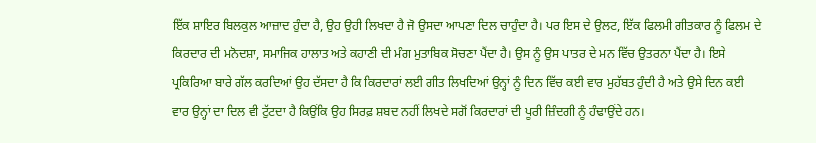ਇੱਕ ਸ਼ਾਇਰ ਬਿਲਕੁਲ ਆਜ਼ਾਦ ਹੁੰਦਾ ਹੈ, ਉਹ ਉਹੀ ਲਿਖਦਾ ਹੈ ਜੋ ਉਸਦਾ ਆਪਣਾ ਦਿਲ ਚਾਹੁੰਦਾ ਹੈ। ਪਰ ਇਸ ਦੇ ਉਲਟ, ਇੱਕ ਫਿਲਮੀ ਗੀਤਕਾਰ ਨੂੰ ਫਿਲਮ ਦੇ ਕਿਰਦਾਰ ਦੀ ਮਨੋਦਸ਼ਾ, ਸਮਾਜਿਕ ਹਾਲਾਤ ਅਤੇ ਕਹਾਣੀ ਦੀ ਮੰਗ ਮੁਤਾਬਿਕ ਸੋਚਣਾ ਪੈਂਦਾ ਹੈ। ਉਸ ਨੂੰ ਉਸ ਪਾਤਰ ਦੇ ਮਨ ਵਿੱਚ ਉਤਰਨਾ ਪੈਂਦਾ ਹੈ। ਇਸੇ ਪ੍ਰਕਿਰਿਆ ਬਾਰੇ ਗੱਲ ਕਰਦਿਆਂ ਉਹ ਦੱਸਦਾ ਹੈ ਕਿ ਕਿਰਦਾਰਾਂ ਲਈ ਗੀਤ ਲਿਖਦਿਆਂ ਉਨ੍ਹਾਂ ਨੂੰ ਦਿਨ ਵਿੱਚ ਕਈ ਵਾਰ ਮੁਹੱਬਤ ਹੁੰਦੀ ਹੈ ਅਤੇ ਉਸੇ ਦਿਨ ਕਈ ਵਾਰ ਉਨ੍ਹਾਂ ਦਾ ਦਿਲ ਵੀ ਟੁੱਟਦਾ ਹੈ ਕਿਉਂਕਿ ਉਹ ਸਿਰਫ਼ ਸ਼ਬਦ ਨਹੀਂ ਲਿਖਦੇ ਸਗੋਂ ਕਿਰਦਾਰਾਂ ਦੀ ਪੂਰੀ ਜ਼ਿੰਦਗੀ ਨੂੰ ਹੰਢਾਉਂਦੇ ਹਨ।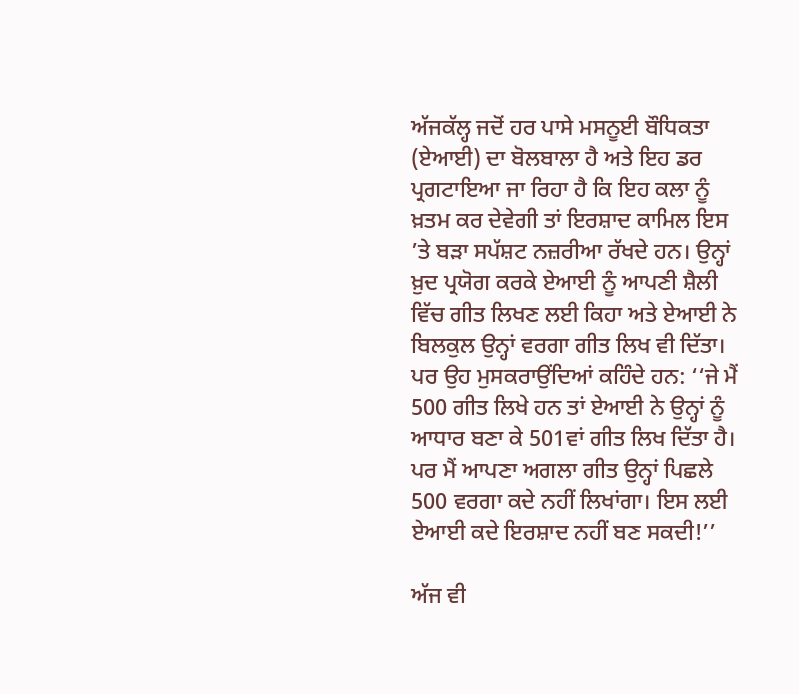ਅੱਜਕੱਲ੍ਹ ਜਦੋਂ ਹਰ ਪਾਸੇ ਮਸਨੂਈ ਬੌਧਿਕਤਾ (ਏਆਈ) ਦਾ ਬੋਲਬਾਲਾ ਹੈ ਅਤੇ ਇਹ ਡਰ ਪ੍ਰਗਟਾਇਆ ਜਾ ਰਿਹਾ ਹੈ ਕਿ ਇਹ ਕਲਾ ਨੂੰ ਖ਼ਤਮ ਕਰ ਦੇਵੇਗੀ ਤਾਂ ਇਰਸ਼ਾਦ ਕਾਮਿਲ ਇਸ ’ਤੇ ਬੜਾ ਸਪੱਸ਼ਟ ਨਜ਼ਰੀਆ ਰੱਖਦੇ ਹਨ। ਉਨ੍ਹਾਂ ਖ਼ੁਦ ਪ੍ਰਯੋਗ ਕਰਕੇ ਏਆਈ ਨੂੰ ਆਪਣੀ ਸ਼ੈਲੀ ਵਿੱਚ ਗੀਤ ਲਿਖਣ ਲਈ ਕਿਹਾ ਅਤੇ ਏਆਈ ਨੇ ਬਿਲਕੁਲ ਉਨ੍ਹਾਂ ਵਰਗਾ ਗੀਤ ਲਿਖ ਵੀ ਦਿੱਤਾ। ਪਰ ਉਹ ਮੁਸਕਰਾਉਂਦਿਆਂ ਕਹਿੰਦੇ ਹਨ: ‘‘ਜੇ ਮੈਂ 500 ਗੀਤ ਲਿਖੇ ਹਨ ਤਾਂ ਏਆਈ ਨੇ ਉਨ੍ਹਾਂ ਨੂੰ ਆਧਾਰ ਬਣਾ ਕੇ 501ਵਾਂ ਗੀਤ ਲਿਖ ਦਿੱਤਾ ਹੈ। ਪਰ ਮੈਂ ਆਪਣਾ ਅਗਲਾ ਗੀਤ ਉਨ੍ਹਾਂ ਪਿਛਲੇ 500 ਵਰਗਾ ਕਦੇ ਨਹੀਂ ਲਿਖਾਂਗਾ। ਇਸ ਲਈ ਏਆਈ ਕਦੇ ਇਰਸ਼ਾਦ ਨਹੀਂ ਬਣ ਸਕਦੀ!’’

ਅੱਜ ਵੀ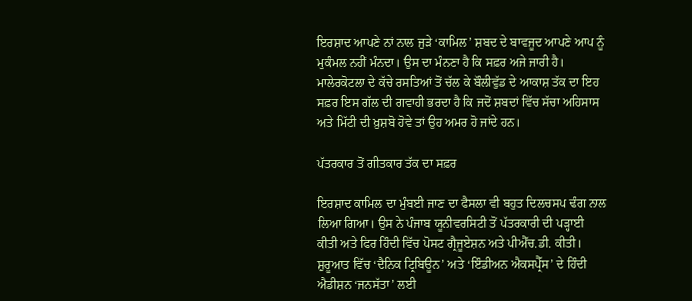ਇਰਸ਼ਾਦ ਆਪਣੇ ਨਾਂ ਨਾਲ ਜੁੜੇ ‘ਕਾਮਿਲ’ ਸ਼ਬਦ ਦੇ ਬਾਵਜੂਦ ਆਪਣੇ ਆਪ ਨੂੰ ਮੁਕੰਮਲ ਨਹੀਂ ਮੰਨਦਾ। ਉਸ ਦਾ ਮੰਨਣਾ ਹੈ ਕਿ ਸਫ਼ਰ ਅਜੇ ਜਾਰੀ ਹੈ। ਮਾਲੇਰਕੋਟਲਾ ਦੇ ਕੱਚੇ ਰਸਤਿਆਂ ਤੋਂ ਚੱਲ ਕੇ ਬੌਲੀਵੁੱਡ ਦੇ ਆਕਾਸ਼ ਤੱਕ ਦਾ ਇਹ ਸਫ਼ਰ ਇਸ ਗੱਲ ਦੀ ਗਵਾਹੀ ਭਰਦਾ ਹੈ ਕਿ ਜਦੋਂ ਸ਼ਬਦਾਂ ਵਿੱਚ ਸੱਚਾ ਅਹਿਸਾਸ ਅਤੇ ਮਿੱਟੀ ਦੀ ਖ਼ੁਸ਼ਬੋ ਹੋਵੇ ਤਾਂ ਉਹ ਅਮਰ ਹੋ ਜਾਂਦੇ ਹਨ।

ਪੱਤਰਕਾਰ ਤੋਂ ਗੀਤਕਾਰ ਤੱਕ ਦਾ ਸਫ਼ਰ

ਇਰਸ਼ਾਦ ਕਾਮਿਲ ਦਾ ਮੁੰਬਈ ਜਾਣ ਦਾ ਫੈਸਲਾ ਵੀ ਬਹੁਤ ਦਿਲਚਸਪ ਢੰਗ ਨਾਲ ਲਿਆ ਗਿਆ। ਉਸ ਨੇ ਪੰਜਾਬ ਯੂਨੀਵਰਸਿਟੀ ਤੋਂ ਪੱਤਰਕਾਰੀ ਦੀ ਪੜ੍ਹਾਈ ਕੀਤੀ ਅਤੇ ਫਿਰ ਹਿੰਦੀ ਵਿੱਚ ਪੋਸਟ ਗ੍ਰੈਜੂਏਸ਼ਨ ਅਤੇ ਪੀਐੱਚ.ਡੀ. ਕੀਤੀ। ਸ਼ੁਰੂਆਤ ਵਿੱਚ ‘ਦੈਨਿਕ ਟ੍ਰਿਬਿਊਨ’ ਅਤੇ ‘ਇੰਡੀਅਨ ਐਕਸਪ੍ਰੈੱਸ’ ਦੇ ਹਿੰਦੀ ਐਡੀਸ਼ਨ ‘ਜਨਸੱਤਾ’ ਲਈ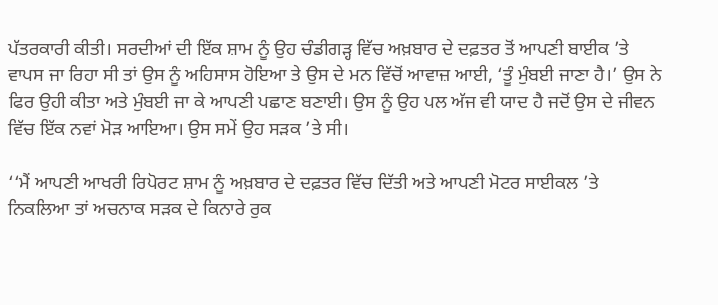ਪੱਤਰਕਾਰੀ ਕੀਤੀ। ਸਰਦੀਆਂ ਦੀ ਇੱਕ ਸ਼ਾਮ ਨੂੰ ਉਹ ਚੰਡੀਗੜ੍ਹ ਵਿੱਚ ਅਖ਼ਬਾਰ ਦੇ ਦਫ਼ਤਰ ਤੋਂ ਆਪਣੀ ਬਾਈਕ ’ਤੇ ਵਾਪਸ ਜਾ ਰਿਹਾ ਸੀ ਤਾਂ ਉਸ ਨੂੰ ਅਹਿਸਾਸ ਹੋਇਆ ਤੇ ਉਸ ਦੇ ਮਨ ਵਿੱਚੋਂ ਆਵਾਜ਼ ਆਈ, ‘ਤੂੰ ਮੁੰਬਈ ਜਾਣਾ ਹੈ।’ ਉਸ ਨੇ ਫਿਰ ਉਹੀ ਕੀਤਾ ਅਤੇ ਮੁੰਬਈ ਜਾ ਕੇ ਆਪਣੀ ਪਛਾਣ ਬਣਾਈ। ਉਸ ਨੂੰ ਉਹ ਪਲ ਅੱਜ ਵੀ ਯਾਦ ਹੈ ਜਦੋਂ ਉਸ ਦੇ ਜੀਵਨ ਵਿੱਚ ਇੱਕ ਨਵਾਂ ਮੋੜ ਆਇਆ। ਉਸ ਸਮੇਂ ਉਹ ਸੜਕ ’ਤੇ ਸੀ।

‘‘ਮੈਂ ਆਪਣੀ ਆਖਰੀ ਰਿਪੋਰਟ ਸ਼ਾਮ ਨੂੰ ਅਖ਼ਬਾਰ ਦੇ ਦਫ਼ਤਰ ਵਿੱਚ ਦਿੱਤੀ ਅਤੇ ਆਪਣੀ ਮੋਟਰ ਸਾਈਕਲ ’ਤੇ ਨਿਕਲਿਆ ਤਾਂ ਅਚਨਾਕ ਸੜਕ ਦੇ ਕਿਨਾਰੇ ਰੁਕ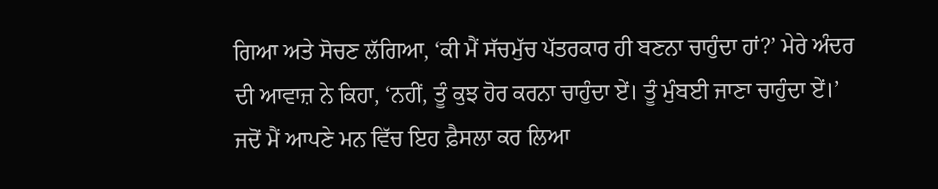ਗਿਆ ਅਤੇ ਸੋਚਣ ਲੱਗਿਆ, ‘ਕੀ ਮੈਂ ਸੱਚਮੁੱਚ ਪੱਤਰਕਾਰ ਹੀ ਬਣਨਾ ਚਾਹੁੰਦਾ ਹਾਂ?’ ਮੇਰੇ ਅੰਦਰ ਦੀ ਆਵਾਜ਼ ਨੇ ਕਿਹਾ, ‘ਨਹੀਂ, ਤੂੰ ਕੁਝ ਹੋਰ ਕਰਨਾ ਚਾਹੁੰਦਾ ਏਂ। ਤੂੰ ਮੁੰਬਈ ਜਾਣਾ ਚਾਹੁੰਦਾ ਏਂ।’ ਜਦੋਂ ਮੈਂ ਆਪਣੇ ਮਨ ਵਿੱਚ ਇਹ ਫ਼ੈਸਲਾ ਕਰ ਲਿਆ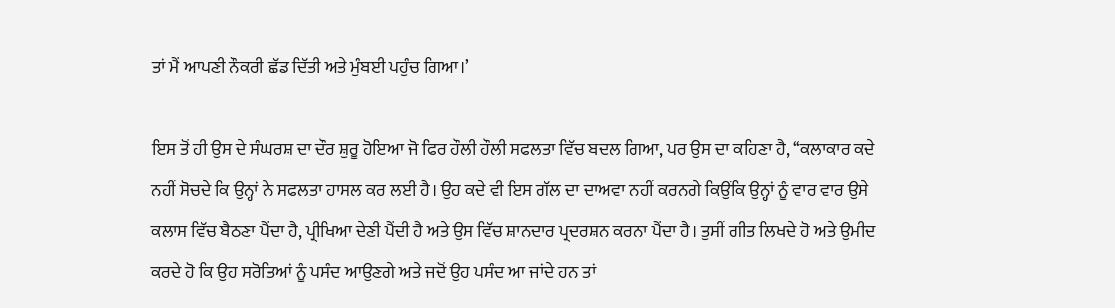ਤਾਂ ਮੈਂ ਆਪਣੀ ਨੌਕਰੀ ਛੱਡ ਦਿੱਤੀ ਅਤੇ ਮੁੰਬਈ ਪਹੁੰਚ ਗਿਆ।’

ਇਸ ਤੋਂ ਹੀ ਉਸ ਦੇ ਸੰਘਰਸ਼ ਦਾ ਦੌਰ ਸ਼ੁਰੂ ਹੋਇਆ ਜੋ ਫਿਰ ਹੌਲੀ ਹੌਲੀ ਸਫਲਤਾ ਵਿੱਚ ਬਦਲ ਗਿਆ, ਪਰ ਉਸ ਦਾ ਕਹਿਣਾ ਹੈ, ‘‘ਕਲਾਕਾਰ ਕਦੇ ਨਹੀਂ ਸੋਚਦੇ ਕਿ ਉਨ੍ਹਾਂ ਨੇ ਸਫਲਤਾ ਹਾਸਲ ਕਰ ਲਈ ਹੈ। ਉਹ ਕਦੇ ਵੀ ਇਸ ਗੱਲ ਦਾ ਦਾਅਵਾ ਨਹੀਂ ਕਰਨਗੇ ਕਿਉਂਕਿ ਉਨ੍ਹਾਂ ਨੂੰ ਵਾਰ ਵਾਰ ਉਸੇ ਕਲਾਸ ਵਿੱਚ ਬੈਠਣਾ ਪੈਂਦਾ ਹੈ, ਪ੍ਰੀਖਿਆ ਦੇਣੀ ਪੈਂਦੀ ਹੈ ਅਤੇ ਉਸ ਵਿੱਚ ਸ਼ਾਨਦਾਰ ਪ੍ਰਦਰਸ਼ਨ ਕਰਨਾ ਪੈਂਦਾ ਹੈ। ਤੁਸੀਂ ਗੀਤ ਲਿਖਦੇ ਹੋ ਅਤੇ ਉਮੀਦ ਕਰਦੇ ਹੋ ਕਿ ਉਹ ਸਰੋਤਿਆਂ ਨੂੰ ਪਸੰਦ ਆਉਣਗੇ ਅਤੇ ਜਦੋਂ ਉਹ ਪਸੰਦ ਆ ਜਾਂਦੇ ਹਨ ਤਾਂ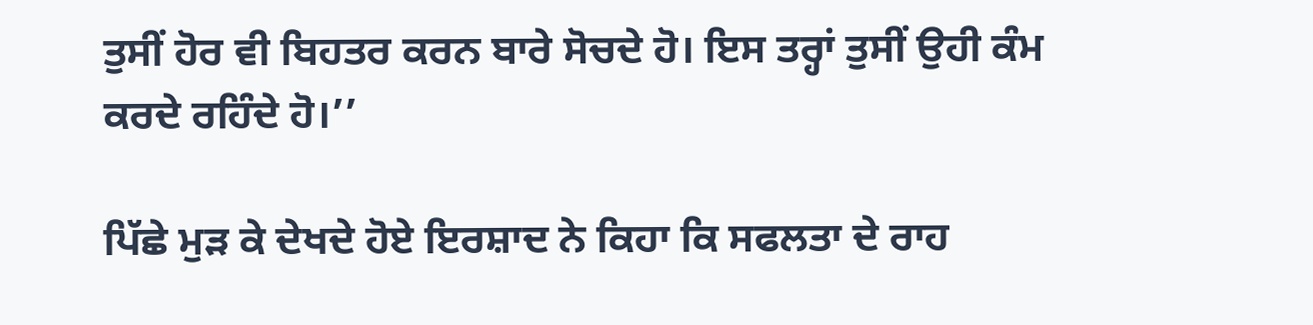ਤੁਸੀਂ ਹੋਰ ਵੀ ਬਿਹਤਰ ਕਰਨ ਬਾਰੇ ਸੋਚਦੇ ਹੋ। ਇਸ ਤਰ੍ਹਾਂ ਤੁਸੀਂ ਉਹੀ ਕੰਮ ਕਰਦੇ ਰਹਿੰਦੇ ਹੋ।’’

ਪਿੱਛੇ ਮੁੜ ਕੇ ਦੇਖਦੇ ਹੋਏ ਇਰਸ਼ਾਦ ਨੇ ਕਿਹਾ ਕਿ ਸਫਲਤਾ ਦੇ ਰਾਹ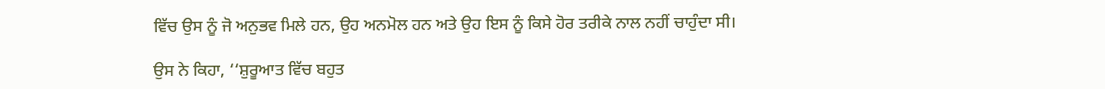ਵਿੱਚ ਉਸ ਨੂੰ ਜੋ ਅਨੁਭਵ ਮਿਲੇ ਹਨ, ਉਹ ਅਨਮੋਲ ਹਨ ਅਤੇ ਉਹ ਇਸ ਨੂੰ ਕਿਸੇ ਹੋਰ ਤਰੀਕੇ ਨਾਲ ਨਹੀਂ ਚਾਹੁੰਦਾ ਸੀ।

ਉਸ ਨੇ ਕਿਹਾ, ‘‘ਸ਼ੁਰੂਆਤ ਵਿੱਚ ਬਹੁਤ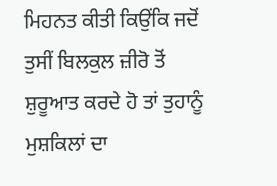ਮਿਹਨਤ ਕੀਤੀ ਕਿਉਂਕਿ ਜਦੋਂ ਤੁਸੀਂ ਬਿਲਕੁਲ ਜ਼ੀਰੋ ਤੋਂ ਸ਼ੁਰੂਆਤ ਕਰਦੇ ਹੋ ਤਾਂ ਤੁਹਾਨੂੰ ਮੁਸ਼ਕਿਲਾਂ ਦਾ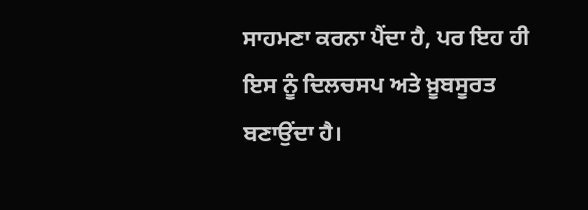ਸਾਹਮਣਾ ਕਰਨਾ ਪੈਂਦਾ ਹੈ, ਪਰ ਇਹ ਹੀ ਇਸ ਨੂੰ ਦਿਲਚਸਪ ਅਤੇ ਖ਼ੂਬਸੂਰਤ ਬਣਾਉਂਦਾ ਹੈ।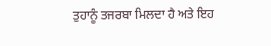ਤੁਹਾਨੂੰ ਤਜਰਬਾ ਮਿਲਦਾ ਹੈ ਅਤੇ ਇਹ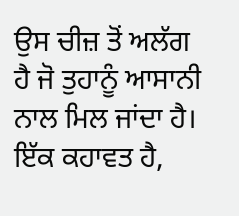ਉਸ ਚੀਜ਼ ਤੋਂ ਅਲੱਗ ਹੈ ਜੋ ਤੁਹਾਨੂੰ ਆਸਾਨੀ ਨਾਲ ਮਿਲ ਜਾਂਦਾ ਹੈ। ਇੱਕ ਕਹਾਵਤ ਹੈ,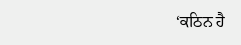‘ਕਠਿਨ ਹੈ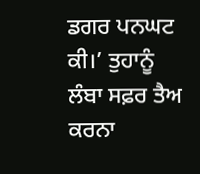ਡਗਰ ਪਨਘਟ ਕੀ।’ ਤੁਹਾਨੂੰ ਲੰਬਾ ਸਫ਼ਰ ਤੈਅ ਕਰਨਾ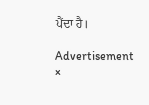ਪੈਂਦਾ ਹੈ।

Advertisement
×